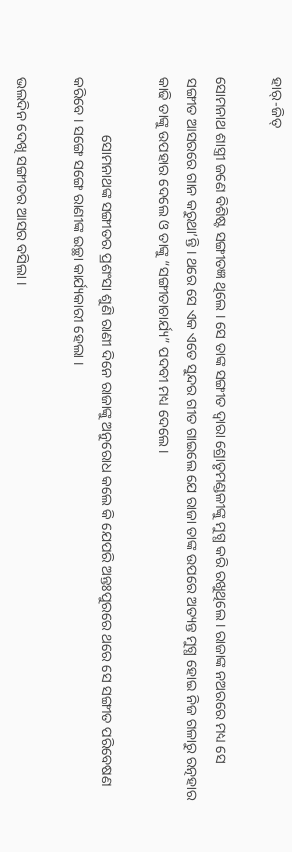ହାର୍-ଜିତ୍

ସୋମନାଥ ଶାସ୍ତ୍ରୀ ଜଣେ ବିଶିଷ୍ଟ ସଙ୍ଗୀତଜ୍ଞ ଥିଲେ । ସେ ତାଙ୍କ ସଙ୍ଗୀତ ଦ୍ୱାରା ଶ୍ରୋତୃମଣ୍ଡଳୀଙ୍କୁ ମୁଗ୍ଧ କରି ରଖୁଥିଲେ । ରାଜାଙ୍କ ନଅରରେ ମଧ୍ୟ ସେ ସଙ୍ଗୀତ ଆସରରେ ଗାନ କରୁଥା’ନ୍ତି । ଥରେ ସେ ଏକ ଏତେ ସୁନ୍ଦର ଗୀତ ଗାଇଲେ ଯେ ରାଜା ତାଙ୍କ ଉପରେ ଅତ୍ୟନ୍ତ ମୁଗ୍ଧ ହୋଇ ନିଜ ଗଳାରୁ ରତ୍ନହାର କାଢି ତାଙ୍କୁ ଉପହାର ଦେଲେ ଓ ତାଙ୍କୁ “ସଙ୍ଗୀତାଚାର୍ଯ୍ୟ” ପଦବୀ ମଧ୍ୟ ଦେଲେ ।

                ସୋମନାଥଙ୍କ ସଙ୍ଗୀତର ପ୍ରଶଂସା ଶୁଣି ରାଣୀ ଦିନେ ରାଜାଙ୍କୁ ଅନୁରୋଧ କଲେ କି ଯେପରି ଅନ୍ତଃପୁରରେ ଥରେ ସେ ସଙ୍ଗୀତ ପରିବେଷଣ କରିବେ । ସଙ୍ଗେ ସଙ୍ଗେ ରାଣୀଙ୍କ ଇଚ୍ଛା କାର୍ଯ୍ୟକାରୀ ହେଲା ।

ଭଲଦିନ ଦେଖି ସଙ୍ଗୀତର ଆସର ବସିଲା ।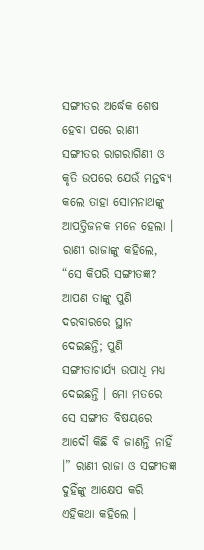ସଙ୍ଗୀତର ଅର୍ଦ୍ଧେକ ଶେଷ ହେବା ପରେ ରାଣୀ ସଙ୍ଗୀତର ରାଗରାଗିଣୀ ଓ କୃତି ଉପରେ ଯେଉଁ ମନ୍ତବ୍ୟ କଲେ ତାହା ସୋମନାଥଙ୍କୁ ଆପତ୍ତିଜନକ ମନେ ହେଲା । ରାଣୀ ରାଜାଙ୍କୁ କହିଲେ, “ସେ କିପରି ସଙ୍ଗୀତଜ୍ଞ? ଆପଣ ତାଙ୍କୁ ପୁଣି ଦରବାରରେ ସ୍ଥାନ ଦେଇଛନ୍ତି; ପୁଣି ସଙ୍ଗୀତାଚାର୍ଯ୍ୟ ଉପାଧି ମଧ୍ୟ ଦେଇଛନ୍ତି । ମୋ ମତରେ ସେ ସଙ୍ଗୀତ ବିଷୟରେ ଆଦୌ କିଛି ବି ଜାଣନ୍ତି ନାହିଁ ।” ରାଣୀ ରାଜା ଓ ସଙ୍ଗୀତଜ୍ଞ ଦୁହିଁଙ୍କୁ ଆକ୍ଷେପ କରି ଏହିକଥା କହିଲେ ।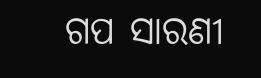ଗପ ସାରଣୀ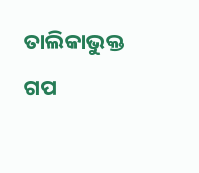ତାଲିକାଭୁକ୍ତ ଗପ